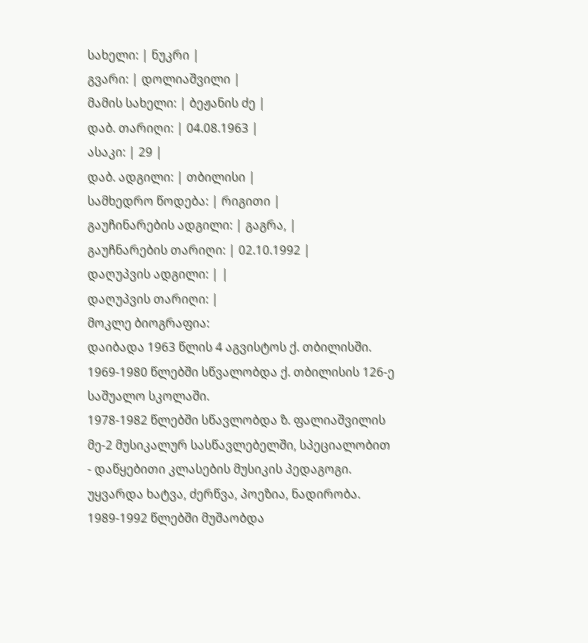სახელი: | ნუკრი |
გვარი: | დოლიაშვილი |
მამის სახელი: | ბეჟანის ძე |
დაბ. თარიღი: | 04.08.1963 |
ასაკი: | 29 |
დაბ. ადგილი: | თბილისი |
სამხედრო წოდება: | რიგითი |
გაუჩინარების ადგილი: | გაგრა, |
გაუჩნარების თარიღი: | 02.10.1992 |
დაღუპვის ადგილი: | |
დაღუპვის თარიღი: |
მოკლე ბიოგრაფია:
დაიბადა 1963 წლის 4 აგვისტოს ქ. თბილისში.
1969-1980 წლებში სწვალობდა ქ. თბილისის 126-ე საშუალო სკოლაში.
1978-1982 წლებში სწავლობდა ზ. ფალიაშვილის მე-2 მუსიკალურ სასწავლებელში, სპეციალობით - დაწყებითი კლასების მუსიკის პედაგოგი. უყვარდა ხატვა, ძერწვა, პოეზია, ნადირობა.
1989-1992 წლებში მუშაობდა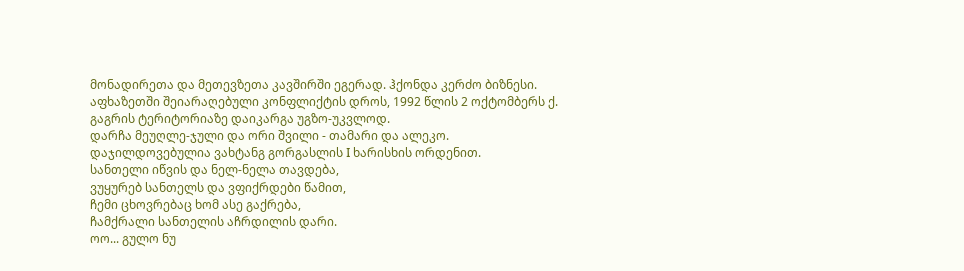მონადირეთა და მეთევზეთა კავშირში ეგერად. ჰქონდა კერძო ბიზნესი.
აფხაზეთში შეიარაღებული კონფლიქტის დროს, 1992 წლის 2 ოქტომბერს ქ. გაგრის ტერიტორიაზე დაიკარგა უგზო-უკვლოდ.
დარჩა მეუღლე-ჯული და ორი შვილი - თამარი და ალეკო.
დაჯილდოვებულია ვახტანგ გორგასლის I ხარისხის ორდენით.
სანთელი იწვის და ნელ-ნელა თავდება,
ვუყურებ სანთელს და ვფიქრდები წამით,
ჩემი ცხოვრებაც ხომ ასე გაქრება,
ჩამქრალი სანთელის აჩრდილის დარი.
ოო... გულო ნუ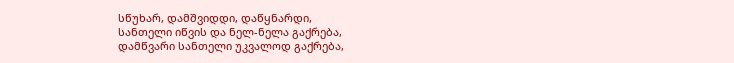სწუხარ, დამშვიდდი, დაწყნარდი,
სანთელი იწვის და ნელ-ნელა გაქრება,
დამწვარი სანთელი უკვალოდ გაქრება,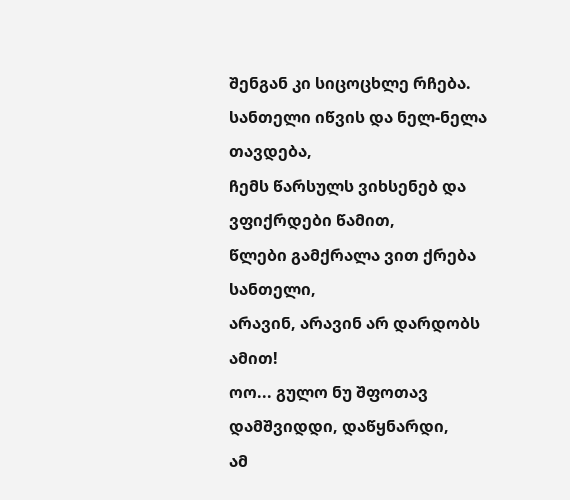შენგან კი სიცოცხლე რჩება.
სანთელი იწვის და ნელ-ნელა თავდება,
ჩემს წარსულს ვიხსენებ და ვფიქრდები წამით,
წლები გამქრალა ვით ქრება სანთელი,
არავინ, არავინ არ დარდობს ამით!
ოო... გულო ნუ შფოთავ დამშვიდდი, დაწყნარდი,
ამ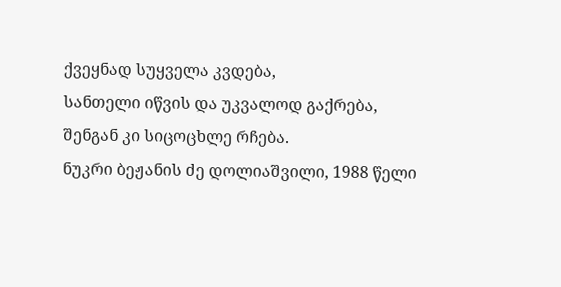ქვეყნად სუყველა კვდება,
სანთელი იწვის და უკვალოდ გაქრება,
შენგან კი სიცოცხლე რჩება.
ნუკრი ბეჟანის ძე დოლიაშვილი, 1988 წელი